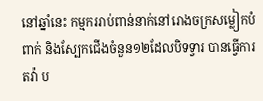នៅឆ្នាំនេះ កម្មកររាប់ពាន់នាក់នៅរោងចក្រសម្លៀកបំពាក់ និងស្បែកជើងចំនួន១២ដែលបិទទ្វារ បានធ្វើការតវ៉ា ប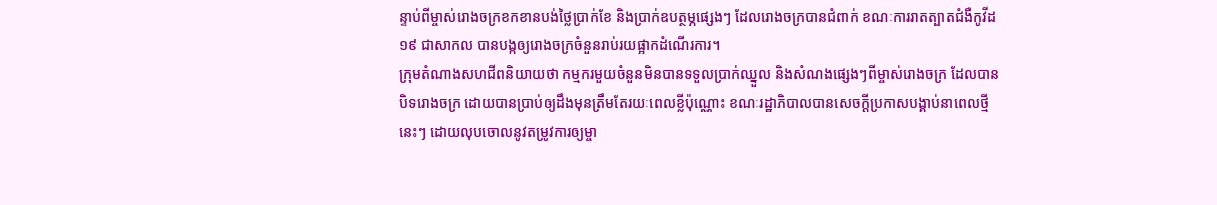ន្ទាប់ពីម្ចាស់រោងចក្រខកខានបង់ថ្លៃប្រាក់ខែ និងប្រាក់ឧបត្ថម្ភផ្សេងៗ ដែលរោងចក្របានជំពាក់ ខណៈការរាតត្បាតជំងឺកូវីដ១៩ ជាសាកល បានបង្កឲ្យរោងចក្រចំនួនរាប់រយផ្អាកដំណើរការ។
ក្រុមតំណាងសហជីពនិយាយថា កម្មករមួយចំនួនមិនបានទទួលប្រាក់ឈ្នួល និងសំណងផ្សេងៗពីម្ចាស់រោងចក្រ ដែលបានបិទរោងចក្រ ដោយបានប្រាប់ឲ្យដឹងមុនត្រឹមតែរយៈពេលខ្លីប៉ុណ្ណោះ ខណៈរដ្ឋាភិបាលបានសេចក្តីប្រកាសបង្គាប់នាពេលថ្មីនេះៗ ដោយលុបចោលនូវតម្រូវការឲ្យម្ចា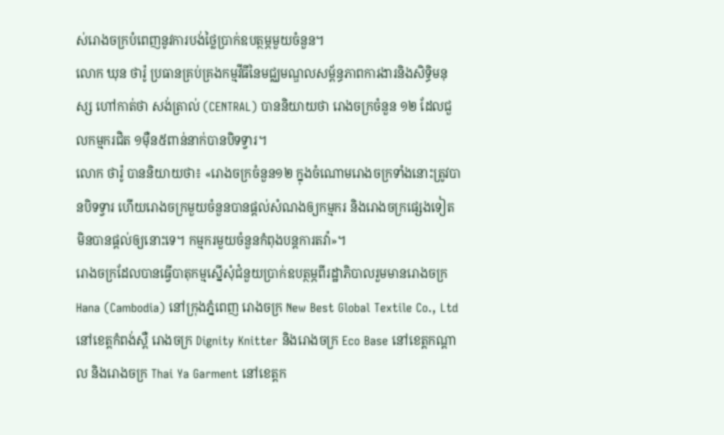ស់រោងចក្របំពេញនូវការបង់ថ្លៃប្រាក់ឧបត្ថម្ភមួយចំនួន។
លោក ឃុន ថារ៉ូ ប្រធានគ្រប់គ្រងកម្មវីធីនៃមជ្ឈមណ្ឌលសម្ព័ន្ធភាពការងារនិងសិទ្ធិមនុស្ស ហៅកាត់ថា សង់ត្រាល់ (CENTRAL) បាននិយាយថា រោងចក្រចំនួន ១២ ដែលជួលកម្មករជិត ១ម៉ឺន៥ពាន់នាក់បានបិទទ្វារ។
លោក ថារ៉ូ បាននិយាយថា៖ «រោងចក្រចំនួន១២ ក្នុងចំណោមរោងចក្រទាំងនោះត្រូវបានបិទទ្វារ ហើយរោងចក្រមួយចំនួនបានផ្តល់សំណងឲ្យកម្មករ និងរោងចក្រផ្សេងទៀតមិនបានផ្តល់ឲ្យនោះទេ។ កម្មករមួយចំនួនកំពុងបន្តការតវ៉ា»។
រោងចក្រដែលបានធ្វើបាតុកម្មស្នើសុំជំនួយប្រាក់ឧបត្ថម្ភពីរដ្ឋាភិបាលរួមមានរោងចក្រ Hana (Cambodia) នៅក្រុងភ្នំពេញ រោងចក្រ New Best Global Textile Co., Ltd នៅខេត្តកំពង់ស្ពឺ រោងចក្រ Dignity Knitter និងរោងចក្រ Eco Base នៅខេត្តកណ្តាល និងរោងចក្រ Thai Ya Garment នៅខេត្តក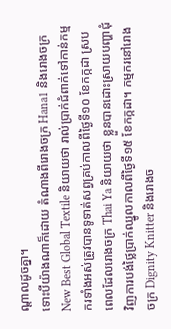ណ្តាលដូចគ្នា។
ទោះបីយ៉ាងណាក៏ដោយ តំណាងពីរោងចក្រ Hana1 និងរោងចក្រ New Best Global Textile និយាយថា រាល់ប្រាក់ជំពាក់ទៅកាន់កម្មករទាំងអស់ត្រូវបានទូទាត់សព្វគ្រប់កាលពីថ្ងៃទី១០ ខែកក្កដា ស្របពេលដែលរោងចក្រ Thai Ya និយាយថា ខ្លួនបានដោះស្រាយបញ្ហាជុំវិញការបង់ថ្លៃប្រាក់ឈ្នូលកាលពីថ្ងៃទី១៥ ខែកក្កដា។ កម្មករនៅរោងចក្រ Dignity Knitter និងរោងច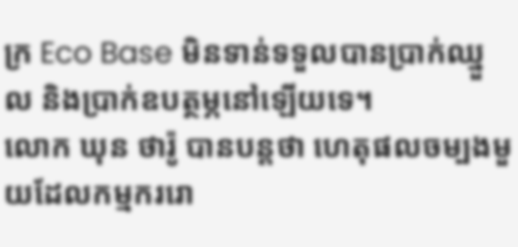ក្រ Eco Base មិនទាន់ទទួលបានប្រាក់ឈ្នួល និងប្រាក់ឧបត្ថម្ភនៅឡើយទេ។
លោក ឃុន ថារ៉ូ បានបន្តថា ហេតុផលចម្បងមួយដែលកម្មកររោ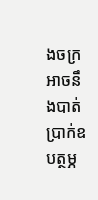ងចក្រអាចនឹងបាត់ប្រាក់ឧបត្ថម្ភ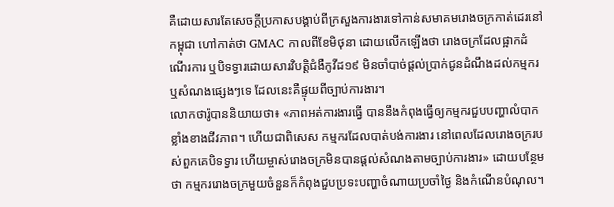គឺដោយសារតែសេចក្តីប្រកាសបង្គាប់ពីក្រសួងការងារទៅកាន់សមាគមរោងចក្រកាត់ដេរនៅកម្ពុជា ហៅកាត់ថា GMAC កាលពីខែមិថុនា ដោយលើកឡើងថា រោងចក្រដែលផ្អាកដំណើរការ ឬបិទទ្វារដោយសារវិបត្តិជំងឺកូវីដ១៩ មិនចាំបាច់ផ្តល់ប្រាក់ជូនដំណឹងដល់កម្មករ ឬសំណងផ្សេងៗទេ ដែលនេះគឺផ្ទុយពីច្បាប់ការងារ។
លោកថារ៉ូបាននិយាយថា៖ «ភាពអត់ការងារធ្វើ បាននឹងកំពុងធ្វើឲ្យកម្មករជួបបញ្ហាលំបាកខ្លាំងខាងជីវភាព។ ហើយជាពិសេស កម្មករដែលបាត់បង់ការងារ នៅពេលដែលរោងចក្ររបស់ពួកគេបិទទ្វារ ហើយម្ចាស់រោងចក្រមិនបានផ្តល់សំណងតាមច្បាប់ការងារ» ដោយបន្ថែមថា កម្មកររោងចក្រមួយចំនួនក៏កំពុងជួបប្រទះបញ្ហាចំណាយប្រចាំថ្ងៃ និងកំណើនបំណុល។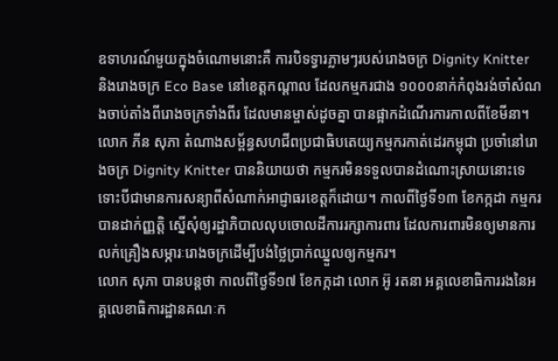ឧទាហរណ៍មួយក្នុងចំណោមនោះគឺ ការបិទទ្វារភ្លាមៗរបស់រោងចក្រ Dignity Knitter និងរោងចក្រ Eco Base នៅខេត្តកណ្តាល ដែលកម្មករជាង ១០០០នាក់កំពុងរង់ចាំសំណងចាប់តាំងពីរោងចក្រទាំងពីរ ដែលមានម្ចាស់ដូចគ្នា បានផ្អាកដំណើរការកាលពីខែមីនា។
លោក ភីន សុភា តំណាងសម្ព័ន្ធសហជីពប្រជាធិបតេយ្យកម្មករកាត់ដេរកម្ពុជា ប្រចាំនៅរោងចក្រ Dignity Knitter បាននិយាយថា កម្មករមិនទទួលបានដំណោះស្រាយនោះទេ ទោះបីជាមានការសន្យាពីសំណាក់អាជ្ញាធរខេត្តក៏ដោយ។ កាលពីថ្ងៃទី១៣ ខែកក្កដា កម្មករបានដាក់ញ្ញត្តិ ស្នើសុំឲ្យរដ្ឋាភិបាលលុបចោលដីការរក្សាការពារ ដែលការពារមិនឲ្យមានការលក់គ្រឿងសម្ភារៈរោងចក្រដើម្បីបង់ថ្លៃប្រាក់ឈ្នួលឲ្យកម្មករ។
លោក សុភា បានបន្តថា កាលពីថ្ងៃទី១៧ ខែកក្កដា លោក អ៊ូ រតនា អគ្គលេខាធិការរងនៃអគ្គលេខាធិការដ្ឋានគណៈក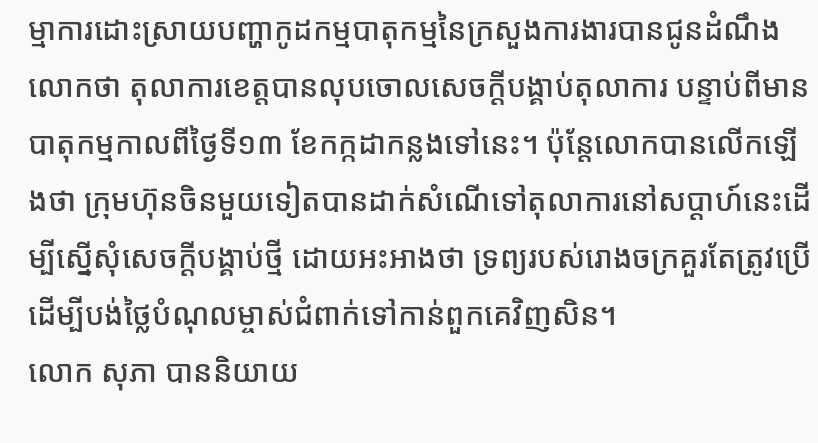ម្មាការដោះស្រាយបញ្ហាកូដកម្មបាតុកម្មនៃក្រសួងការងារបានជូនដំណឹងលោកថា តុលាការខេត្តបានលុបចោលសេចក្តីបង្គាប់តុលាការ បន្ទាប់ពីមានបាតុកម្មកាលពីថ្ងៃទី១៣ ខែកក្កដាកន្លងទៅនេះ។ ប៉ុន្តែលោកបានលើកឡើងថា ក្រុមហ៊ុនចិនមួយទៀតបានដាក់សំណើទៅតុលាការនៅសប្តាហ៍នេះដើម្បីស្នើសុំសេចក្តីបង្គាប់ថ្មី ដោយអះអាងថា ទ្រព្យរបស់រោងចក្រគួរតែត្រូវប្រើដើម្បីបង់ថ្លៃបំណុលម្ចាស់ជំពាក់ទៅកាន់ពួកគេវិញសិន។
លោក សុភា បាននិយាយ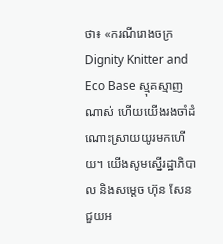ថា៖ «ករណីរោងចក្រ Dignity Knitter and Eco Base ស្មុគស្មាញណាស់ ហើយយើងរងចាំដំណោះស្រាយយូរមកហើយ។ យើងសូមស្នើរដ្ឋាភិបាល និងសម្តេច ហ៊ុន សែន ជួយអ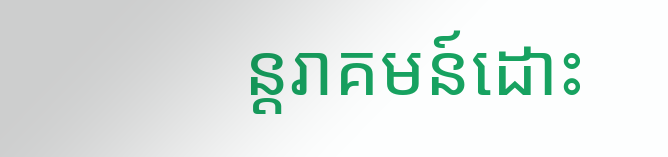ន្តរាគមន៍ដោះ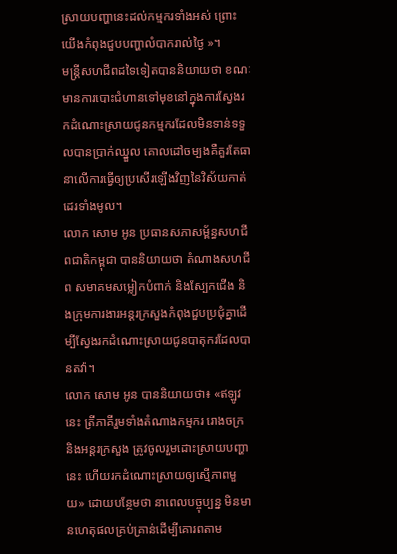ស្រាយបញ្ហានេះដល់កម្មករទាំងអស់ ព្រោះយើងកំពុងជួបបញ្ហាលំបាករាល់ថ្ងៃ »។
មន្រ្តីសហជីពដទៃទៀតបាននិយាយថា ខណៈមានការបោះជំហានទៅមុខនៅក្នុងការស្វែងរកដំណោះស្រាយជូនកម្មករដែលមិនទាន់ទទួលបានប្រាក់ឈ្នួល គោលដៅចម្បងគឺគួរតែធានាលើការធ្វើឲ្យប្រសើរឡើងវិញនៃវិស័យកាត់ដេរទាំងមូល។
លោក សោម អូន ប្រធានសភាសម្ព័ន្ធសហជីពជាតិកម្ពុជា បាននិយាយថា តំណាងសហជីព សមាគមសម្លៀកបំពាក់ និងស្បែកជើង និងក្រុមការងារអន្តរក្រសួងកំពុងជួបប្រជុំគ្នាដើម្បីស្វែងរកដំណោះស្រាយជូនបាតុករដែលបានតវ៉ា។
លោក សោម អូន បាននិយាយថា៖ «ឥឡូវនេះ ត្រីភាគីរួមទាំងតំណាងកម្មករ រោងចក្រ និងអន្តរក្រសួង ត្រូវចូលរួមដោះស្រាយបញ្ហានេះ ហើយរកដំណោះស្រាយឲ្យស្មើភាពមួយ» ដោយបន្ថែមថា នាពេលបច្ចុប្បន្ន មិនមានហេតុផលគ្រប់គ្រាន់ដើម្បីគោរពតាម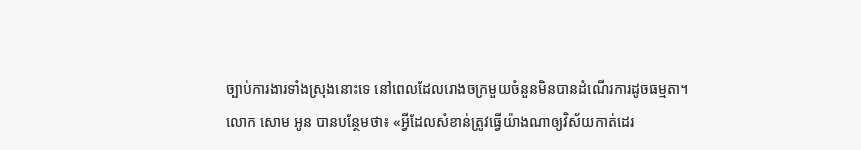ច្បាប់ការងារទាំងស្រុងនោះទេ នៅពេលដែលរោងចក្រមួយចំនួនមិនបានដំណើរការដូចធម្មតា។
លោក សោម អូន បានបន្ថែមថា៖ «អ្វីដែលសំខាន់ត្រូវធ្វើយ៉ាងណាឲ្យវិស័យកាត់ដេរ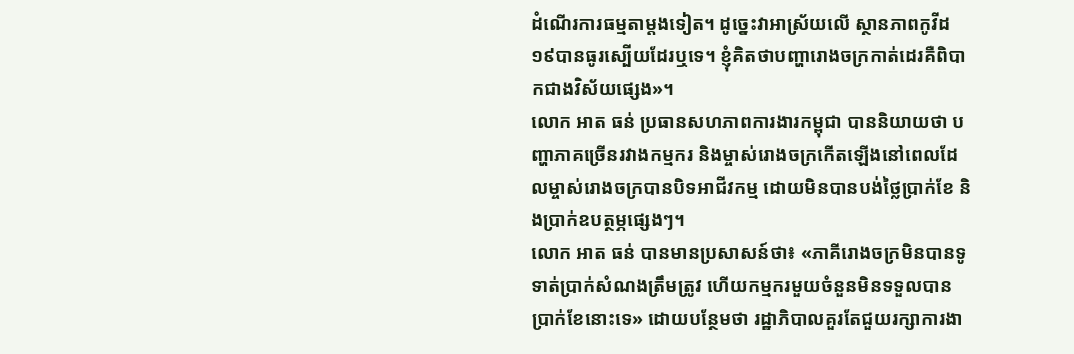ដំណើរការធម្មតាម្តងទៀត។ ដូច្នេះវាអាស្រ័យលើ ស្ថានភាពកូវីដ១៩បានធូរស្បើយដែរឬទេ។ ខ្ញុំគិតថាបញ្ហារោងចក្រកាត់ដេរគឺពិបាកជាងវិស័យផ្សេង»។
លោក អាត ធន់ ប្រធានសហភាពការងារកម្ពុជា បាននិយាយថា បញ្ហាភាគច្រើនរវាងកម្មករ និងម្ចាស់រោងចក្រកើតឡើងនៅពេលដែលម្ចាស់រោងចក្របានបិទអាជីវកម្ម ដោយមិនបានបង់ថ្លៃប្រាក់ខែ និងប្រាក់ឧបត្ថម្ភផ្សេងៗ។
លោក អាត ធន់ បានមានប្រសាសន៍ថា៖ «ភាគីរោងចក្រមិនបានទូទាត់ប្រាក់សំណងត្រឹមត្រូវ ហើយកម្មករមួយចំនួនមិនទទួលបានប្រាក់ខែនោះទេ» ដោយបន្ថែមថា រដ្ឋាភិបាលគួរតែជួយរក្សាការងា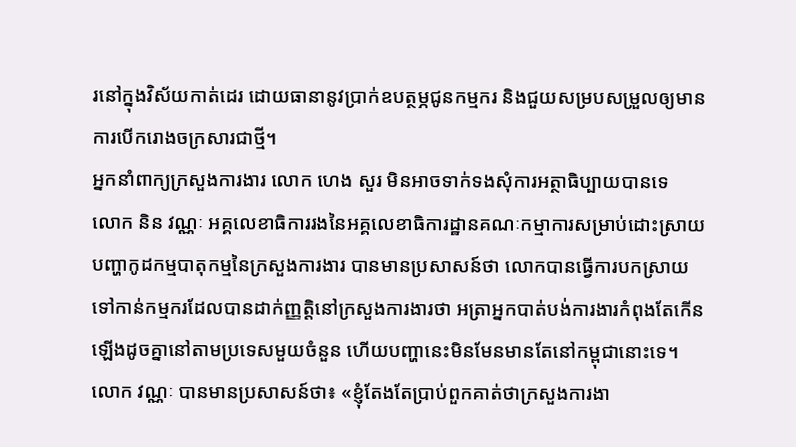រនៅក្នុងវិស័យកាត់ដេរ ដោយធានានូវប្រាក់ឧបត្ថម្ភជូនកម្មករ និងជួយសម្របសម្រួលឲ្យមានការបើករោងចក្រសារជាថ្មី។
អ្នកនាំពាក្យក្រសួងការងារ លោក ហេង សួរ មិនអាចទាក់ទងសុំការអត្ថាធិប្បាយបានទេ
លោក និន វណ្ណៈ អគ្គលេខាធិការរងនៃអគ្គលេខាធិការដ្ឋានគណៈកម្មាការសម្រាប់ដោះស្រាយបញ្ហាកូដកម្មបាតុកម្មនៃក្រសួងការងារ បានមានប្រសាសន៍ថា លោកបានធ្វើការបកស្រាយទៅកាន់កម្មករដែលបានដាក់ញ្ញត្តិនៅក្រសួងការងារថា អត្រាអ្នកបាត់បង់ការងារកំពុងតែកើនឡើងដូចគ្នានៅតាមប្រទេសមួយចំនួន ហើយបញ្ហានេះមិនមែនមានតែនៅកម្ពុជានោះទេ។
លោក វណ្ណៈ បានមានប្រសាសន៍ថា៖ «ខ្ញុំតែងតែប្រាប់ពួកគាត់ថាក្រសួងការងា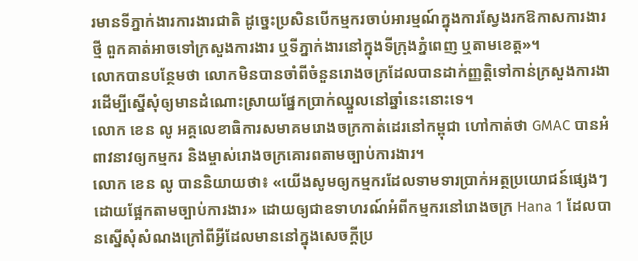រមានទីភ្នាក់ងារការងារជាតិ ដូច្នេះប្រសិនបើកម្មករចាប់អារម្មណ៍ក្នុងការស្វែងរកឱកាសការងារថ្មី ពួកគាត់អាចទៅក្រសួងការងារ ឬទីភ្នាក់ងារនៅក្នុងទីក្រុងភ្នំពេញ ឬតាមខេត្ត»។
លោកបានបន្ថែមថា លោកមិនបានចាំពីចំនួនរោងចក្រដែលបានដាក់ញ្ញត្តិទៅកាន់ក្រសួងការងារដើម្បីស្នើសុំឲ្យមានដំណោះស្រាយផ្នែកប្រាក់ឈ្នួលនៅឆ្នាំនេះនោះទេ។
លោក ខេន លូ អគ្គលេខាធិការសមាគមរោងចក្រកាត់ដេរនៅកម្ពុជា ហៅកាត់ថា GMAC បានអំពាវនាវឲ្យកម្មករ និងម្ចាស់រោងចក្រគោរពតាមច្បាប់ការងារ។
លោក ខេន លូ បាននិយាយថា៖ «យើងសូមឲ្យកម្មករដែលទាមទារប្រាក់អត្ថប្រយោជន៍ផ្សេងៗ ដោយផ្អែកតាមច្បាប់ការងារ» ដោយឲ្យជាឧទាហរណ៍អំពីកម្មករនៅរោងចក្រ Hana 1 ដែលបានស្នើសុំសំណងក្រៅពីអ្វីដែលមាននៅក្នុងសេចក្តីប្រ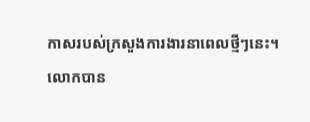កាសរបស់ក្រសួងការងារនាពេលថ្មីៗនេះ។
លោកបាន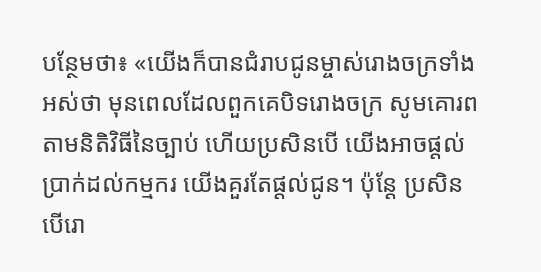បន្ថែមថា៖ «យើងក៏បានជំរាបជូនម្ចាស់រោងចក្រទាំងអស់ថា មុនពេលដែលពួកគេបិទរោងចក្រ សូមគោរពតាមនិតិវិធីនៃច្បាប់ ហើយប្រសិនបើ យើងអាចផ្តល់ប្រាក់ដល់កម្មករ យើងគួរតែផ្តល់ជូន។ ប៉ុន្តែ ប្រសិនបើរោ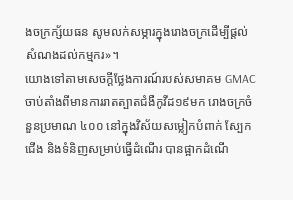ងចក្រក្ស័យធន សូមលក់សម្ភារក្នុងរោងចក្រដើម្បីផ្តល់សំណងដល់កម្មករ»។
យោងទៅតាមសេចក្តីថ្លែងការណ៍របស់សមាគម GMAC ចាប់តាំងពីមានការរាតត្បាតជំងឺកូវីដ១៩មក រោងចក្រចំនួនប្រមាណ ៤០០ នៅក្នុងវិស័យសម្លៀកបំពាក់ ស្បែកជើង និងទំនិញសម្រាប់ធ្វើដំណើរ បានផ្អាកដំណើ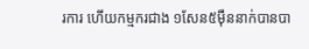រការ ហើយកម្មករជាង ១សែន៥ម៉ឺននាក់បានបា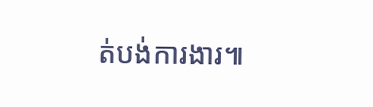ត់បង់ការងារ៕